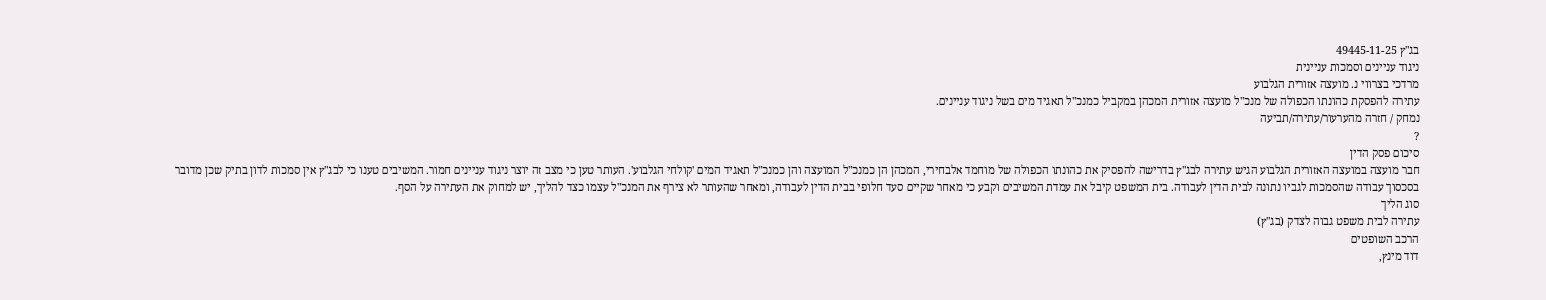בג"ץ 49445-11-25
ניגוד עניינים וסמכות עניינית
מרדכי בצרווי נ. מועצה אזורית הגלבוע
עתירה להפסקת כהונתו הכפולה של מנכ"ל מועצה אזורית המכהן במקביל כמנכ"ל תאגיד מים בשל ניגוד עניינים.
נמחק / חזרה מהערעור/עתירה/תביעה
?
סיכום פסק הדין
חבר מועצה במועצה האזורית הגלבוע הגיש עתירה לבג"ץ בדרישה להפסיק את כהונתו הכפולה של מוחמד אלבחירי, המכהן הן כמנכ"ל המועצה והן כמנכ"ל תאגיד המים 'קולחי הגלבוע'. העותר טען כי מצב זה יוצר ניגוד עניינים חמור. המשיבים טענו כי לבג"ץ אין סמכות לדון בתיק שכן מדובר בסכסוך עבודה שהסמכות לגביו נתונה לבית הדין לעבודה. בית המשפט קיבל את עמדת המשיבים וקבע כי מאחר שקיים סעד חלופי בבית הדין לעבודה, ומאחר שהעותר לא צירף את המנכ"ל עצמו כצד להליך, יש למחוק את העתירה על הסף.
סוג הליך
עתירה לבית משפט גבוה לצדק (בג"ץ)
הרכב השופטים
דוד מינץ,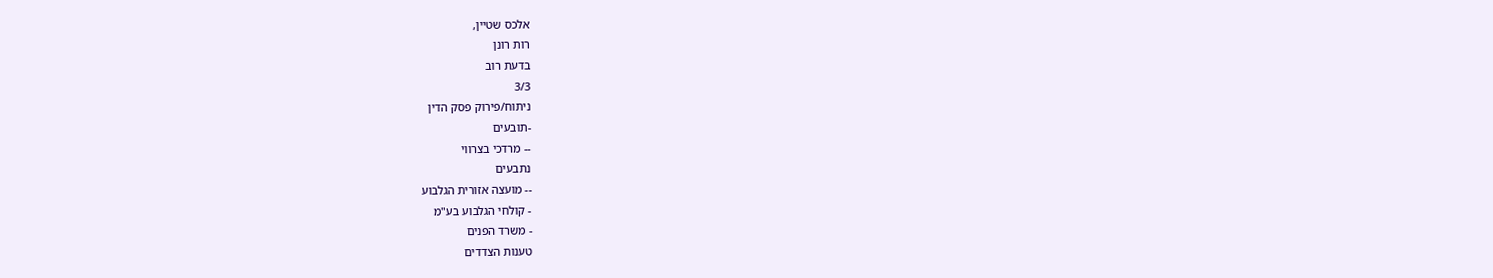אלכס שטיין,
רות רונן
בדעת רוב
3/3
ניתוח/פירוק פסק הדין
-תובעים
-- מרדכי בצרווי
נתבעים
-- מועצה אזורית הגלבוע
- קולחי הגלבוע בע"מ
- משרד הפנים
טענות הצדדים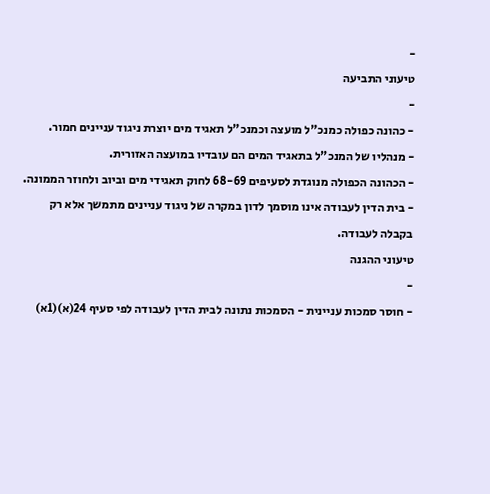-
טיעוני התביעה
-
- כהונה כפולה כמנכ"ל מועצה וכמנכ"ל תאגיד מים יוצרת ניגוד עניינים חמור.
- מנהליו של המנכ"ל בתאגיד המים הם עובדיו במועצה האזורית.
- הכהונה הכפולה מנוגדת לסעיפים 68-69 לחוק תאגידי מים וביוב ולחוזר הממונה.
- בית הדין לעבודה אינו מוסמך לדון במקרה של ניגוד עניינים מתמשך אלא רק בקבלה לעבודה.
טיעוני ההגנה
-
- חוסר סמכות עניינית - הסמכות נתונה לבית הדין לעבודה לפי סעיף 24(א)(1א)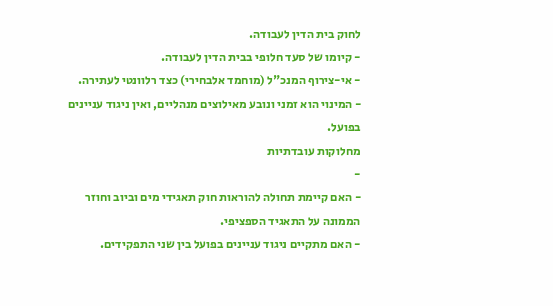לחוק בית הדין לעבודה.
- קיומו של סעד חלופי בבית הדין לעבודה.
- אי-צירוף המנכ"ל (מוחמד אלבחירי) כצד רלוונטי לעתירה.
- המינוי הוא זמני ונובע מאילוצים מנהליים, ואין ניגוד עניינים בפועל.
מחלוקות עובדתיות
-
- האם קיימת תחולה להוראות חוק תאגידי מים וביוב וחוזר הממונה על התאגיד הספציפי.
- האם מתקיים ניגוד עניינים בפועל בין שני התפקידים.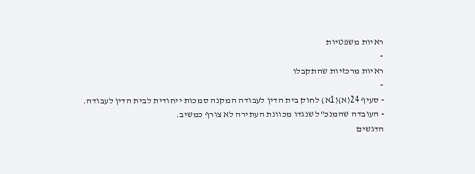ראיות משפטיות
-
ראיות מרכזיות שהתקבלו
-
- סעיף 24(א)(1א) לחוק בית הדין לעבודה המקנה סמכות ייחודית לבית הדין לעבודה.
- העובדה שהמנכ"ל שנגדו מכוונת העתירה לא צורף כמשיב.
הדגשים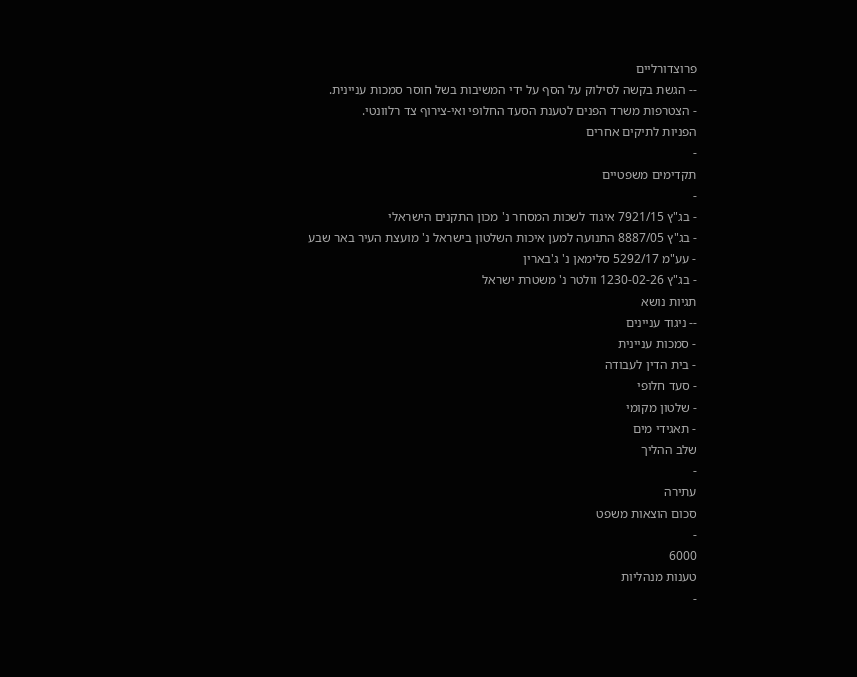פרוצדורליים
-- הגשת בקשה לסילוק על הסף על ידי המשיבות בשל חוסר סמכות עניינית.
- הצטרפות משרד הפנים לטענת הסעד החלופי ואי-צירוף צד רלוונטי.
הפניות לתיקים אחרים
-
תקדימים משפטיים
-
- בג"ץ 7921/15 איגוד לשכות המסחר נ' מכון התקנים הישראלי
- בג"ץ 8887/05 התנועה למען איכות השלטון בישראל נ' מועצת העיר באר שבע
- עע"מ 5292/17 סלימאן נ' ג'בארין
- בג"ץ 1230-02-26 וולטר נ' משטרת ישראל
תגיות נושא
-- ניגוד עניינים
- סמכות עניינית
- בית הדין לעבודה
- סעד חלופי
- שלטון מקומי
- תאגידי מים
שלב ההליך
-
עתירה
סכום הוצאות משפט
-
6000
טענות מנהליות
-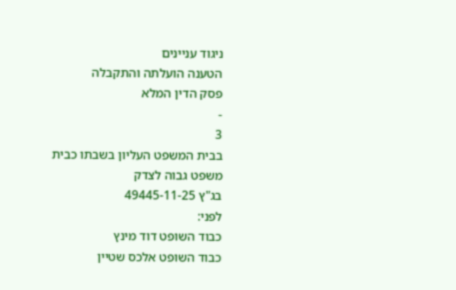ניגוד עניינים
הטענה הועלתה והתקבלה
פסק הדין המלא
-
3
בבית המשפט העליון בשבתו כבית משפט גבוה לצדק
בג"ץ 49445-11-25
לפני:
כבוד השופט דוד מינץ
כבוד השופט אלכס שטיין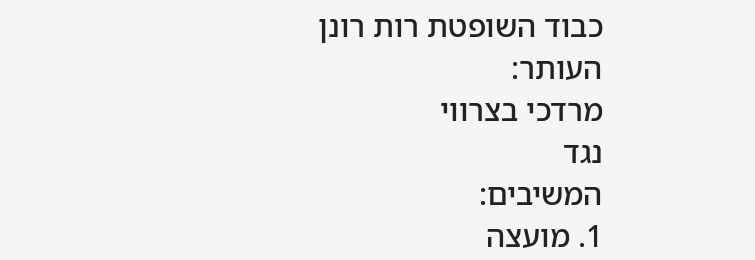כבוד השופטת רות רונן
העותר:
מרדכי בצרווי
נגד
המשיבים:
1. מועצה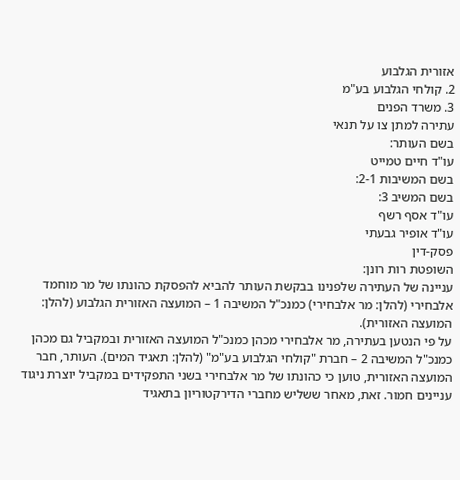אזורית הגלבוע
2. קולחי הגלבוע בע"מ
3. משרד הפנים
עתירה למתן צו על תנאי
בשם העותר:
עו"ד חיים טמייט
בשם המשיבות 2-1:
בשם המשיב 3:
עו"ד אסף רשף
עו"ד אופיר גבעתי
פסק-דין
השופטת רות רונן:
עניינה של העתירה שלפנינו בבקשת העותר להביא להפסקת כהונתו של מר מוחמד אלבחירי (להלן: מר אלבחירי) כמנכ"ל המשיבה 1 – המועצה האזורית הגלבוע (להלן: המועצה האזורית).
על פי הנטען בעתירה, מר אלבחירי מכהן כמנכ"ל המועצה האזורית ובמקביל גם מכהן כמנכ"ל המשיבה 2 – חברת "קולחי הגלבוע בע"מ" (להלן: תאגיד המים). העותר, חבר המועצה האזורית, טוען כי כהונתו של מר אלבחירי בשני התפקידים במקביל יוצרת ניגוד עניינים חמור. זאת, מאחר ששליש מחברי הדירקטוריון בתאגיד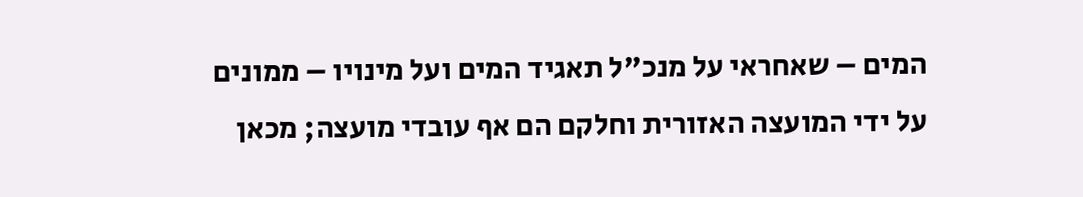המים – שאחראי על מנכ"ל תאגיד המים ועל מינויו – ממונים על ידי המועצה האזורית וחלקם הם אף עובדי מועצה; מכאן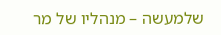שלמעשה – מנהליו של מר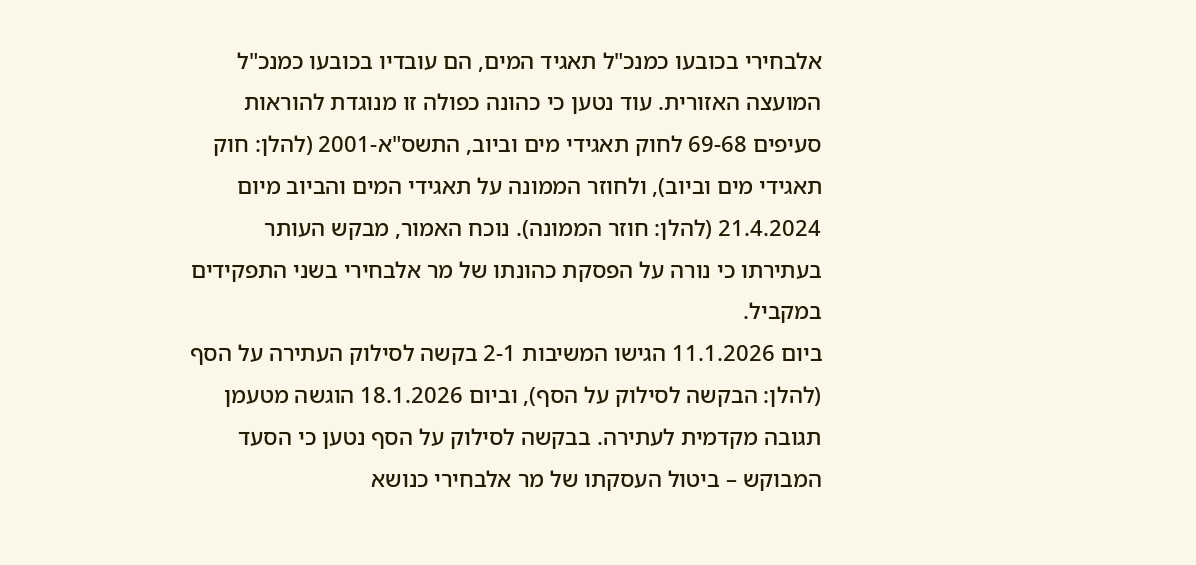אלבחירי בכובעו כמנכ"ל תאגיד המים, הם עובדיו בכובעו כמנכ"ל המועצה האזורית. עוד נטען כי כהונה כפולה זו מנוגדת להוראות סעיפים 69-68 לחוק תאגידי מים וביוב, התשס"א-2001 (להלן: חוק תאגידי מים וביוב), ולחוזר הממונה על תאגידי המים והביוב מיום 21.4.2024 (להלן: חוזר הממונה). נוכח האמור, מבקש העותר בעתירתו כי נורה על הפסקת כהונתו של מר אלבחירי בשני התפקידים במקביל.
ביום 11.1.2026 הגישו המשיבות 2-1 בקשה לסילוק העתירה על הסף (להלן: הבקשה לסילוק על הסף), וביום 18.1.2026 הוגשה מטעמן תגובה מקדמית לעתירה. בבקשה לסילוק על הסף נטען כי הסעד המבוקש – ביטול העסקתו של מר אלבחירי כנושא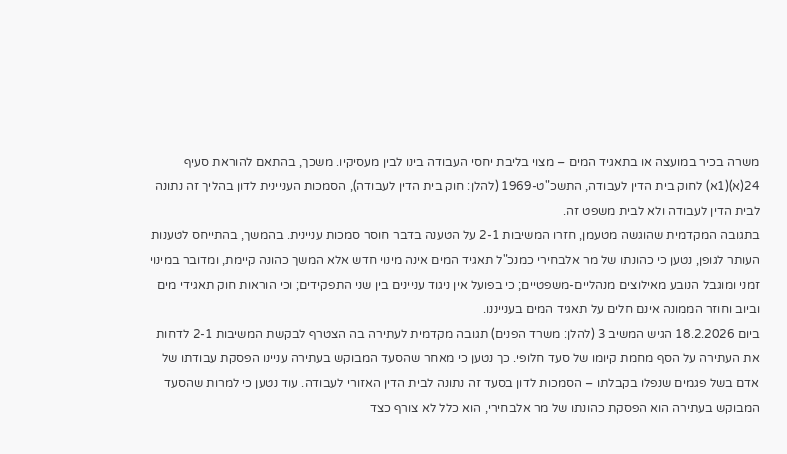משרה בכיר במועצה או בתאגיד המים – מצוי בליבת יחסי העבודה בינו לבין מעסיקיו. משכך, בהתאם להוראת סעיף 24(א)(1א) לחוק בית הדין לעבודה, התשכ"ט-1969 (להלן: חוק בית הדין לעבודה), הסמכות העניינית לדון בהליך זה נתונה לבית הדין לעבודה ולא לבית משפט זה.
בתגובה המקדמית שהוגשה מטעמן, חזרו המשיבות 2-1 על הטענה בדבר חוסר סמכות עניינית. בהמשך, בהתייחס לטענות העותר לגופן, נטען כי כהונתו של מר אלבחירי כמנכ"ל תאגיד המים אינה מינוי חדש אלא המשך כהונה קיימת, ומדובר במינוי זמני ומוגבל הנובע מאילוצים מנהליים-משפטיים; כי בפועל אין ניגוד עניינים בין שני התפקידים; וכי הוראות חוק תאגידי מים וביוב וחוזר הממונה אינם חלים על תאגיד המים בענייננו.
ביום 18.2.2026 הגיש המשיב 3 (להלן: משרד הפנים) תגובה מקדמית לעתירה בה הצטרף לבקשת המשיבות 2-1 לדחות את העתירה על הסף מחמת קיומו של סעד חלופי. כך נטען כי מאחר שהסעד המבוקש בעתירה עניינו הפסקת עבודתו של אדם בשל פגמים שנפלו בקבלתו – הסמכות לדון בסעד זה נתונה לבית הדין האזורי לעבודה. עוד נטען כי למרות שהסעד המבוקש בעתירה הוא הפסקת כהונתו של מר אלבחירי, הוא כלל לא צורף כצד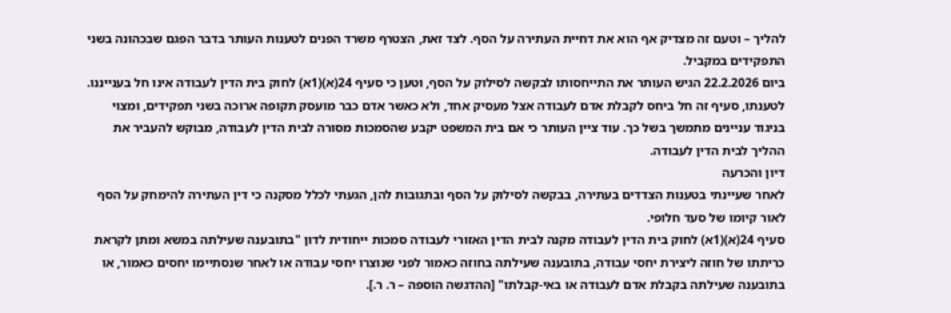להליך – וטעם זה מצדיק אף הוא את דחיית העתירה על הסף. לצד זאת, הצטרף משרד הפנים לטענות העותר בדבר הפגם שבכהונה בשני התפקידים במקביל.
ביום 22.2.2026 הגיש העותר את התייחסותו לבקשה לסילוק על הסף, וטען כי סעיף 24(א)(1א) לחוק בית הדין לעבודה אינו חל בענייננו. לטענתו, סעיף זה חל ביחס לקבלת אדם לעבודה אצל מעסיק אחד, ולא כאשר אדם כבר מועסק תקופה ארוכה בשני תפקידים, ומצוי בניגוד עניינים מתמשך בשל כך. עוד ציין העותר כי אם בית המשפט יקבע שהסמכות מסורה לבית הדין לעבודה, מבוקש להעביר את ההליך לבית הדין לעבודה.
דיון והכרעה
לאחר שעיינתי בטענות הצדדים בעתירה, בבקשה לסילוק על הסף ובתגובות להן, הגעתי לכלל מסקנה כי דין העתירה להימחק על הסף לאור קיומו של סעד חלופי.
סעיף 24(א)(1א) לחוק בית הדין לעבודה מקנה לבית הדין האזורי לעבודה סמכות ייחודית לדון "בתובענה שעילתה במשא ומתן לקראת כריתתו של חוזה ליצירת יחסי עבודה, בתובענה שעילתה בחוזה כאמור לפני שנוצרו יחסי עבודה או לאחר שנסתיימו יחסים כאמור, או בתובענה שעילתה בקבלת אדם לעבודה או באי-קבלתו" [ההדגשה הוספה – ר. ר.].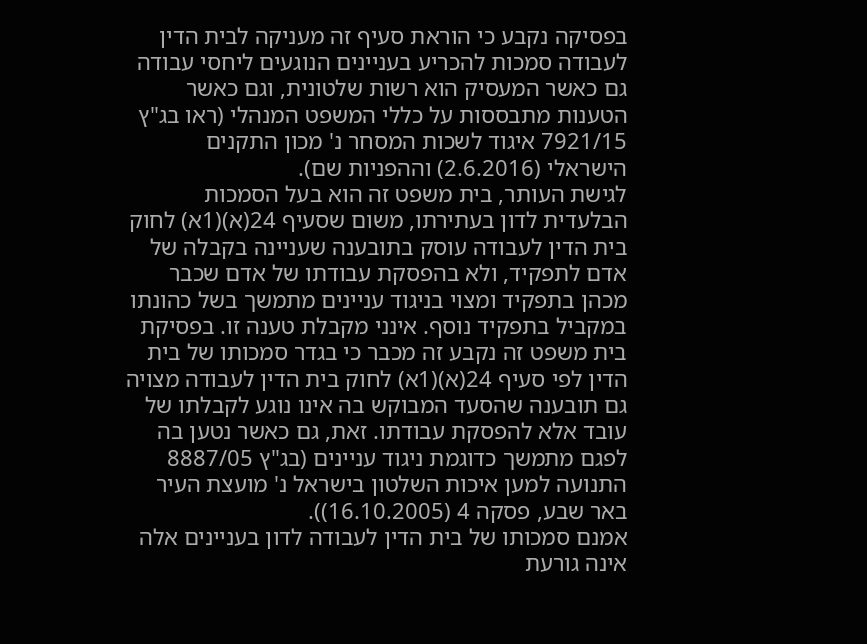בפסיקה נקבע כי הוראת סעיף זה מעניקה לבית הדין לעבודה סמכות להכריע בעניינים הנוגעים ליחסי עבודה גם כאשר המעסיק הוא רשות שלטונית, וגם כאשר הטענות מתבססות על כללי המשפט המנהלי (ראו בג"ץ 7921/15 איגוד לשכות המסחר נ' מכון התקנים הישראלי (2.6.2016) וההפניות שם).
לגישת העותר, בית משפט זה הוא בעל הסמכות הבלעדית לדון בעתירתו, משום שסעיף 24(א)(1א) לחוק בית הדין לעבודה עוסק בתובענה שעניינה בקבלה של אדם לתפקיד, ולא בהפסקת עבודתו של אדם שכבר מכהן בתפקיד ומצוי בניגוד עניינים מתמשך בשל כהונתו במקביל בתפקיד נוסף. אינני מקבלת טענה זו. בפסיקת בית משפט זה נקבע זה מכבר כי בגדר סמכותו של בית הדין לפי סעיף 24(א)(1א) לחוק בית הדין לעבודה מצויה גם תובענה שהסעד המבוקש בה אינו נוגע לקבלתו של עובד אלא להפסקת עבודתו. זאת, גם כאשר נטען בה לפגם מתמשך כדוגמת ניגוד עניינים (בג"ץ 8887/05 התנועה למען איכות השלטון בישראל נ' מועצת העיר באר שבע, פסקה 4 (16.10.2005)).
אמנם סמכותו של בית הדין לעבודה לדון בעניינים אלה אינה גורעת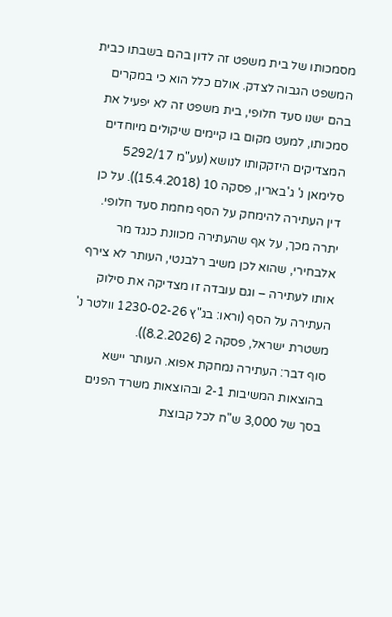מסמכותו של בית משפט זה לדון בהם בשבתו כבית המשפט הגבוה לצדק. אולם כלל הוא כי במקרים בהם ישנו סעד חלופי, בית משפט זה לא יפעיל את סמכותו, למעט מקום בו קיימים שיקולים מיוחדים המצדיקים היזקקותו לנושא (עע"מ 5292/17 סלימאן נ' ג'בארין, פסקה 10 (15.4.2018)). על כן דין העתירה להימחק על הסף מחמת סעד חלופי.
יתרה מכך, על אף שהעתירה מכוונת כנגד מר אלבחירי, שהוא לכן משיב רלבנטי, העותר לא צירף אותו לעתירה – וגם עובדה זו מצדיקה את סילוק העתירה על הסף (וראו: בג"ץ 1230-02-26 וולטר נ' משטרת ישראל, פסקה 2 (8.2.2026)).
סוף דבר: העתירה נמחקת אפוא. העותר יישא בהוצאות המשיבות 2-1 ובהוצאות משרד הפנים בסך של 3,000 ש"ח לכל קבוצת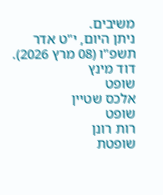משיבים.
ניתן היום, י"ט אדר תשפ"ו (08 מרץ 2026).
דוד מינץ
שופט
אלכס שטיין
שופט
רות רונן
שופטת